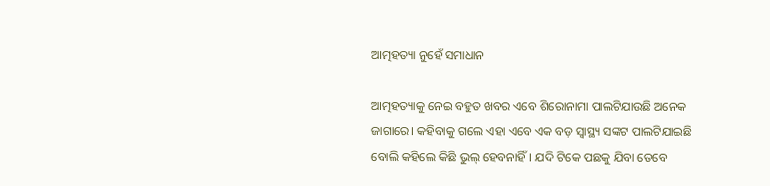ଆତ୍ମହତ୍ୟା ନୁହେଁ ସମାଧାନ

ଆତ୍ମହତ୍ୟାକୁ ନେଇ ବହୁତ ଖବର ଏବେ ଶିରୋନାମା ପାଲଟିଯାଉଛି ଅନେକ ଜାଗାରେ। କହିବାକୁ ଗଲେ ଏହା ଏବେ ଏକ ବଡ଼ ସ୍ବାସ୍ଥ୍ୟ ସଙ୍କଟ ପାଲଟିଯାଇଛି ବୋଲି କହିଲେ କିଛି ଭୁଲ୍‌ ହେବନାହିଁ। ଯଦି ଟିକେ ପଛକୁ ଯିବା ତେବେ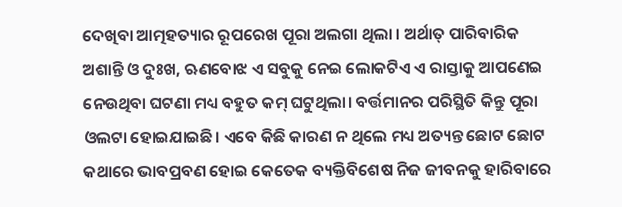ଦେଖିବା ଆତ୍ମହତ୍ୟାର ରୂପରେଖ ପୂରା ଅଲଗା ଥିଲା । ଅର୍ଥାତ୍‌ ପାରିବାରିକ ଅଶାନ୍ତି ଓ ଦୁଃଖ, ଋଣବୋଝ ଏ ସବୁକୁ ନେଇ ଲୋକଟିଏ ଏ ରାସ୍ତାକୁ ଆପଣେଇ ନେଉଥିବା ଘଟଣା ମଧ୍ୟ ବହୁତ କମ୍‌ ଘଟୁଥିଲା। ବର୍ତ୍ତମାନର ପରିସ୍ଥିତି କିନ୍ତୁ ପୂରା ଓଲଟା ହୋଇଯାଇଛି। ଏବେ କିଛି କାରଣ ନ ଥିଲେ ମଧ୍ୟ ଅତ୍ୟନ୍ତ ଛୋଟ ଛୋଟ କଥାରେ ଭାବପ୍ରବଣ ହୋଇ କେତେକ ବ୍ୟକ୍ତିବିଶେଷ ନିଜ ଜୀବନକୁ ହାରିବାରେ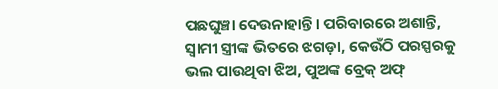ପଛଘୁଞ୍ଚା ଦେଉନାହାନ୍ତି। ପରିବାରରେ ଅଶାନ୍ତି, ସ୍ବାମୀ ସ୍ତ୍ରୀଙ୍କ ଭିତରେ ଝଗଡ଼ା, କେଉଁଠି ପରସ୍ପରକୁ ଭଲ ପାଉଥିବା ଝିଅ, ପୁଅଙ୍କ ବ୍ରେକ୍‌ ଅଫ୍‌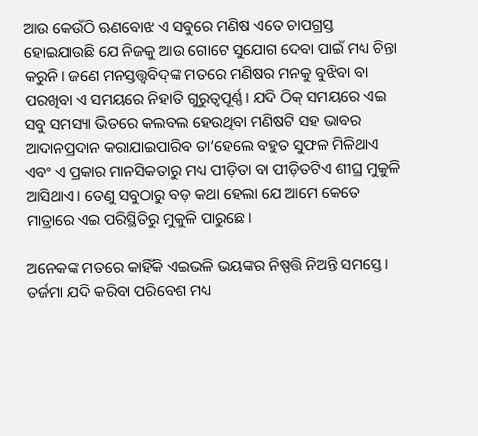ଆଉ କେଉଁଠି ଋଣବୋଝ ଏ ସବୁରେ ମଣିଷ ଏତେ ଚାପଗ୍ରସ୍ତ ହୋଇଯାଉଛି ଯେ ନିଜକୁ ଆଉ ଗୋଟେ ସୁଯୋଗ ଦେବା ପାଇଁ ମଧ୍ୟ ଚିନ୍ତା କରୁନି। ଜଣେ ମନସ୍ତତ୍ତ୍ୱବିଦ୍‌ଙ୍କ ମତରେ ମଣିଷର ମନକୁ ବୁଝିବା ବା ପରଖିବା ଏ ସମୟରେ ନିହାତି ଗୁରୁତ୍ୱପୂର୍ଣ୍ଣ। ଯଦି ଠିକ୍‌ ସମୟରେ ଏଇ ସବୁ ସମସ୍ୟା ଭିତରେ କଲବଲ ହେଉଥିବା ମଣିଷଟି ସହ ଭାବର ଆଦାନପ୍ରଦାନ କରାଯାଇପାରିବ ତା’ହେଲେ ବହୁତ ସୁଫଳ ମିଳିଥାଏ ଏବଂ ଏ ପ୍ରକାର ମାନସିକତାରୁ ମଧ୍ୟ ପୀଡ଼ିତା ବା ପୀଡ଼ିତଟିଏ ଶୀଘ୍ର ମୁକୁଳି ଆସିଥାଏ। ତେଣୁ ସବୁଠାରୁ ବଡ଼ କଥା ହେଲା ଯେ ଆମେ କେତେ ମାତ୍ରାରେ ଏଇ ପରିସ୍ଥିତିରୁ ମୁକୁଳି ପାରୁଛେ।

ଅନେକଙ୍କ ମତରେ କାହିଁକି ଏଇଭଳି ଭୟଙ୍କର ନିଷ୍ପତ୍ତି ନିଅନ୍ତି ସମସ୍ତେ। ତର୍ଜମା ଯଦି କରିବା ପରିବେଶ ମଧ୍ୟ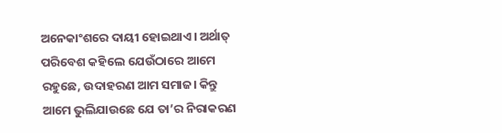ଅନେକାଂଶରେ ଦାୟୀ ହୋଇଥାଏ। ଅର୍ଥାତ୍‌ ପରିବେଶ କହିଲେ ଯେଉଁଠାରେ ଆମେ ରହୁଛେ, ଉଦାହରଣ ଆମ ସମାଜ। କିନ୍ତୁ ଆମେ ଭୁଲିଯାଉଛେ ଯେ ତା’ର ନିରାକରଣ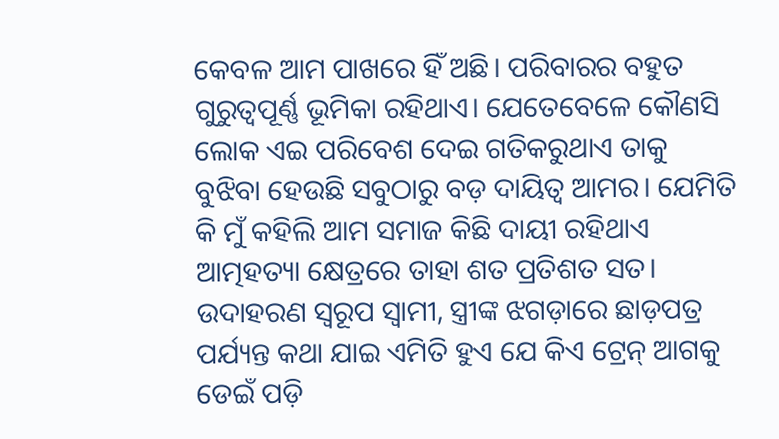କେବଳ ଆମ ପାଖରେ ହିଁ ଅଛି। ପରିବାରର ବହୁତ ଗୁରୁତ୍ୱପୂର୍ଣ୍ଣ ଭୂମିକା ରହିଥାଏ। ଯେତେବେଳେ କୌଣସି ଲୋକ ଏଇ ପରିବେଶ ଦେଇ ଗତିକରୁଥାଏ ତାକୁ ବୁଝିବା ହେଉଛି ସବୁଠାରୁ ବଡ଼ ଦାୟିତ୍ୱ ଆମର। ଯେମିତି କି ମୁଁ କହିଲି ଆମ ସମାଜ କିଛି ଦାୟୀ ରହିଥାଏ ଆତ୍ମହତ୍ୟା କ୍ଷେତ୍ରରେ ତାହା ଶତ ପ୍ରତିଶତ ସତ। ଉଦାହରଣ ସ୍ବରୂପ ସ୍ବାମୀ, ସ୍ତ୍ରୀଙ୍କ ଝଗଡ଼ାରେ ଛାଡ଼ପତ୍ର ପର୍ଯ୍ୟନ୍ତ କଥା ଯାଇ ଏମିତି ହୁଏ ଯେ କିଏ ଟ୍ରେନ୍‌ ଆଗକୁ ଡେଇଁ ପଡ଼ି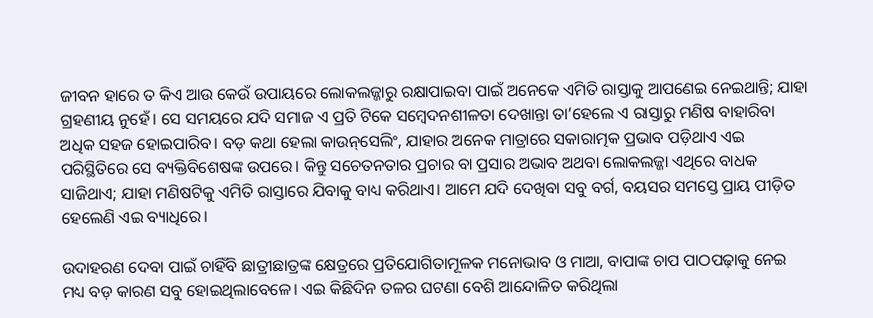ଜୀବନ ହାରେ ତ କିଏ ଆଉ କେଉଁ ଉପାୟରେ ଲୋକଲଜ୍ଜାରୁ ରକ୍ଷାପାଇବା ପାଇଁ ଅନେକେ ଏମିତି ରାସ୍ତାକୁ ଆପଣେଇ ନେଇଥାନ୍ତି; ଯାହା ଗ୍ରହଣୀୟ ନୁହେଁ। ସେ ସମୟରେ ଯଦି ସମାଜ ଏ ପ୍ରତି ଟିକେ ସମ୍ବେଦନଶୀଳତା ଦେଖାନ୍ତା ତା’ହେଲେ ଏ ରାସ୍ତାରୁ ମଣିଷ ବାହାରିବା ଅଧିକ ସହଜ ହୋଇପାରିବ। ବଡ଼ କଥା ହେଲା କାଉନ୍‌ସେଲିଂ, ଯାହାର ଅନେକ ମାତ୍ରାରେ ସକାରାତ୍ମକ ପ୍ରଭାବ ପଡ଼ିଥାଏ ଏଇ ପରିସ୍ଥିତିରେ ସେ ବ୍ୟକ୍ତିବିଶେଷଙ୍କ ଉପରେ। କିନ୍ତୁ ସଚେତନତାର ପ୍ରଚାର ବା ପ୍ରସାର ଅଭାବ ଅଥବା ଲୋକଲଜ୍ଜା ଏଥିରେ ବାଧକ ସାଜିଥାଏ; ଯାହା ମଣିଷଟିକୁ ଏମିତି ରାସ୍ତାରେ ଯିବାକୁ ବାଧ୍ୟ କରିଥାଏ। ଆମେ ଯଦି ଦେଖିବା ସବୁ ବର୍ଗ, ବୟସର ସମସ୍ତେ ପ୍ରାୟ ପୀଡ଼ିତ ହେଲେଣି ଏଇ ବ୍ୟାଧିରେ।

ଉଦାହରଣ ଦେବା ପାଇଁ ଚାହିଁବି ଛାତ୍ରୀଛାତ୍ରଙ୍କ କ୍ଷେତ୍ରରେ ପ୍ରତିଯୋଗିତାମୂଳକ ମନୋଭାବ ଓ ମାଆ, ବାପାଙ୍କ ଚାପ ପାଠପଢ଼ାକୁ ନେଇ ମଧ୍ୟ ବଡ଼ କାରଣ ସବୁ ହୋଇଥିଲାବେଳେ। ଏଇ କିଛିଦିନ ତଳର ଘଟଣା ବେଶି ଆନ୍ଦୋଳିତ କରିଥିଲା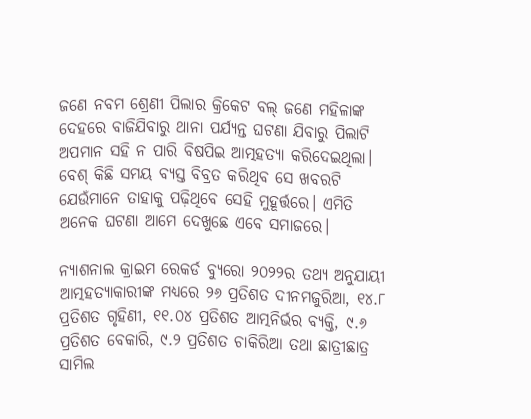ଜଣେ ନବମ ଶ୍ରେଣୀ ପିଲାର କ୍ରିକେଟ ବଲ୍‌ ଜଣେ ମହିଳାଙ୍କ ଦେହରେ ବାଜିଯିବାରୁ ଥାନା ପର୍ଯ୍ୟନ୍ତ ଘଟଣା ଯିବାରୁ ପିଲାଟି ଅପମାନ ସହି ନ ପାରି ବିଷପିଇ ଆତ୍ମହତ୍ୟା କରିଦେଇଥିଲା। ବେଶ୍‌ କିଛି ସମୟ ବ୍ୟସ୍ତ ବିବ୍ରତ କରିଥିବ ସେ ଖବରଟି ଯେଉଁମାନେ ତାହାକୁ ପଢ଼ିଥିବେ ସେହି ମୁହୂର୍ତ୍ତରେ। ଏମିତି ଅନେକ ଘଟଣା ଆମେ ଦେଖୁଛେ ଏବେ ସମାଜରେ।

ନ୍ୟାଶନାଲ କ୍ରାଇମ ରେକର୍ଡ ବ୍ୟୁରୋ ୨୦୨୨ର ତଥ୍ୟ ଅନୁଯାୟୀ ଆତ୍ମହତ୍ୟାକାରୀଙ୍କ ମଧ୍ୟରେ ୨୬ ପ୍ରତିଶତ ଦୀନମଜୁରିଆ, ୧୪.୮ ପ୍ରତିଶତ ଗୃହିଣୀ, ୧୧.୦୪ ପ୍ରତିଶତ ଆତ୍ମନିର୍ଭର ବ୍ୟକ୍ତି, ୯.୬ ପ୍ରତିଶତ ବେକାରି, ୯.୨ ପ୍ରତିଶତ ଚାକିରିଆ ତଥା ଛାତ୍ରୀଛାତ୍ର ସାମିଲ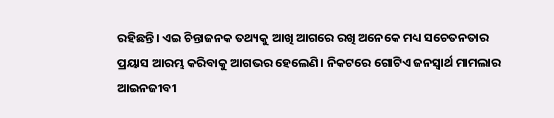ରହିଛନ୍ତି। ଏଇ ଚିନ୍ତାଜନକ ତଥ୍ୟକୁ ଆଖି ଆଗରେ ରଖି ଅନେକେ ମଧ୍ୟ ସଚେତନତାର ପ୍ରୟାସ ଆରମ୍ଭ କରିବାକୁ ଆଗଭର ହେଲେଣି। ନିକଟରେ ଗୋଟିଏ ଜନସ୍ବାର୍ଥ ମାମଲାର ଆଇନଜୀବୀ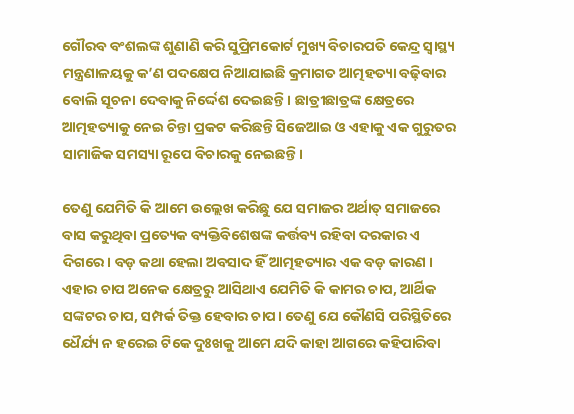ଗୌରବ ବଂଶଲଙ୍କ ଶୁଣାଣି କରି ସୁପ୍ରିମକୋର୍ଟ ମୁଖ୍ୟ ବିଚାରପତି କେନ୍ଦ୍ର ସ୍ବାସ୍ଥ୍ୟ ମନ୍ତ୍ରଣାଳୟକୁ କ’ଣ ପଦକ୍ଷେପ ନିଆଯାଇଛି କ୍ରମାଗତ ଆତ୍ମହତ୍ୟା ବଢ଼ିବାର ବୋଲି ସୂଚନା ଦେବାକୁ ନିର୍ଦ୍ଦେଶ ଦେଇଛନ୍ତି। ଛାତ୍ରୀଛାତ୍ରଙ୍କ କ୍ଷେତ୍ରରେ ଆତ୍ମହତ୍ୟାକୁ ନେଇ ଚିନ୍ତା ପ୍ରକଟ କରିଛନ୍ତି ସିଜେଆଇ ଓ ଏହାକୁ ଏକ ଗୁରୁତର ସାମାଜିକ ସମସ୍ୟା ରୂପେ ବିଚାରକୁ ନେଇଛନ୍ତି।

ତେଣୁ ଯେମିତି କି ଆମେ ଉଲ୍ଲେଖ କରିଛୁ ଯେ ସମାଜର ଅର୍ଥାତ୍‌ ସମାଜରେ ବାସ କରୁଥିବା ପ୍ରତ୍ୟେକ ବ୍ୟକ୍ତିବିଶେଷଙ୍କ କର୍ତ୍ତବ୍ୟ ରହିବା ଦରକାର ଏ ଦିଗରେ। ବଡ଼ କଥା ହେଲା ଅବସାଦ ହିଁ ଆତ୍ମହତ୍ୟାର ଏକ ବଡ଼ କାରଣ । ଏହାର ଚାପ ଅନେକ କ୍ଷେତ୍ରରୁ ଆସିଥାଏ ଯେମିତି କି କାମର ଚାପ, ଆର୍ଥିକ ସଙ୍କଟର ଚାପ, ସମ୍ପର୍କ ତିକ୍ତ ହେବାର ଚାପ। ତେଣୁ ଯେ କୌଣସି ପରିସ୍ଥିତିରେ ଧୈର୍ଯ୍ୟ ନ ହରେଇ ଟିକେ ଦୁଃଖକୁ ଆମେ ଯଦି କାହା ଆଗରେ କହିପାରିବା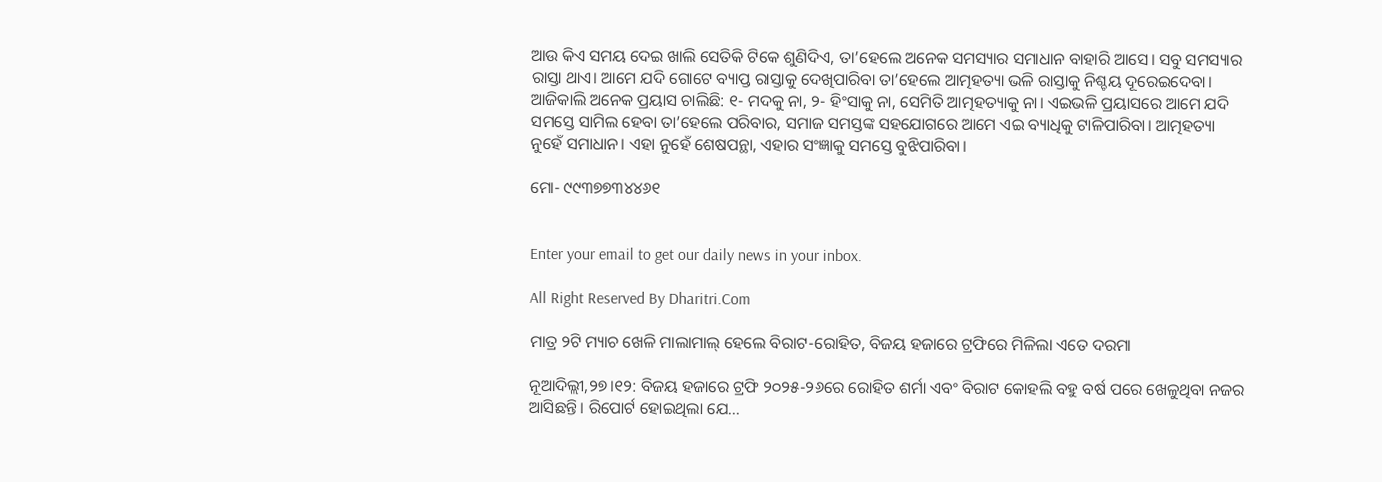ଆଉ କିଏ ସମୟ ଦେଇ ଖାଲି ସେତିକି ଟିକେ ଶୁଣିଦିଏ, ତା’ହେଲେ ଅନେକ ସମସ୍ୟାର ସମାଧାନ ବାହାରି ଆସେ। ସବୁ ସମସ୍ୟାର ରାସ୍ତା ଥାଏ। ଆମେ ଯଦି ଗୋଟେ ବ୍ୟାପ୍ତ ରାସ୍ତାକୁ ଦେଖିପାରିବା ତା’ହେଲେ ଆତ୍ମହତ୍ୟା ଭଳି ରାସ୍ତାକୁ ନିଶ୍ଚୟ ଦୂରେଇଦେବା। ଆଜିକାଲି ଅନେକ ପ୍ରୟାସ ଚାଲିଛି: ୧- ମଦକୁ ନା, ୨- ହିଂସାକୁ ନା, ସେମିତି ଆତ୍ମହତ୍ୟାକୁ ନା। ଏଇଭଳି ପ୍ରୟାସରେ ଆମେ ଯଦି ସମସ୍ତେ ସାମିଲ ହେବା ତା’ହେଲେ ପରିବାର, ସମାଜ ସମସ୍ତଙ୍କ ସହଯୋଗରେ ଆମେ ଏଇ ବ୍ୟାଧିକୁ ଟାଳିପାରିବା। ଆତ୍ମହତ୍ୟା ନୁହେଁ ସମାଧାନ। ଏହା ନୁହେଁ ଶେଷପନ୍ଥା, ଏହାର ସଂଜ୍ଞାକୁ ସମସ୍ତେ ବୁଝିପାରିବା।

ମୋ- ୯୯୩୭୭୩୪୪୬୧


Enter your email to get our daily news in your inbox.

All Right Reserved By Dharitri.Com

ମାତ୍ର ୨ଟି ମ୍ୟାଚ ଖେଳି ମାଲାମାଲ୍‌ ହେଲେ ବିରାଟ-ରୋହିତ, ବିଜୟ ହଜାରେ ଟ୍ରଫିରେ ମିଳିଲା ଏତେ ଦରମା

ନୂଆଦିଲ୍ଲୀ,୨୭।୧୨: ବିଜୟ ହଜାରେ ଟ୍ରଫି ୨୦୨୫-୨୬ରେ ରୋହିତ ଶର୍ମା ଏବଂ ବିରାଟ କୋହଲି ବହୁ ବର୍ଷ ପରେ ଖେଳୁଥିବା ନଜର ଆସିଛନ୍ତି। ରିପୋର୍ଟ ହୋଇଥିଲା ଯେ...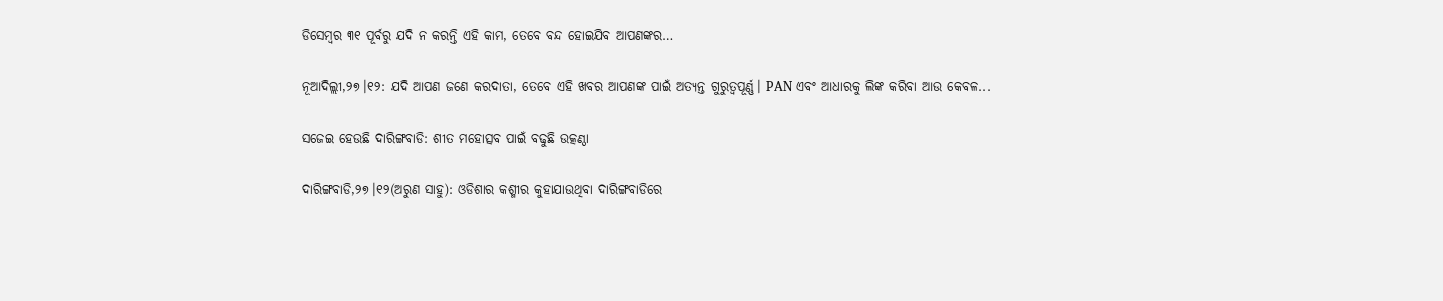ଡିସେମ୍ବର ୩୧ ପୂର୍ବରୁ ଯଦି ନ କରନ୍ତି ଏହି କାମ, ତେବେ ବନ୍ଦ ହୋଇଯିବ ଆପଣଙ୍କର…

ନୂଆଦିଲ୍ଲୀ,୨୭।୧୨: ଯଦି ଆପଣ ଜଣେ କରଦାତା, ତେବେ ଏହି ଖବର ଆପଣଙ୍କ ପାଇଁ ଅତ୍ୟନ୍ତ ଗୁରୁତ୍ୱପୂର୍ଣ୍ଣ। PAN ଏବଂ ଆଧାରକୁ ଲିଙ୍କ କରିବା ଆଉ କେବଳ...

ସଜେଇ ହେଉଛି ଦାରିଙ୍ଗବାଡି: ଶୀତ ମହୋତ୍ସବ ପାଇଁ ବଢୁଛି ଉତ୍କଣ୍ଠା

ଦାରିଙ୍ଗବାଡି,୨୭।୧୨(ଅରୁଣ ସାହୁ): ଓଡିଶାର କଶ୍ମୀର କୁହାଯାଉଥିବା ଦାରିଙ୍ଗବାଡିରେ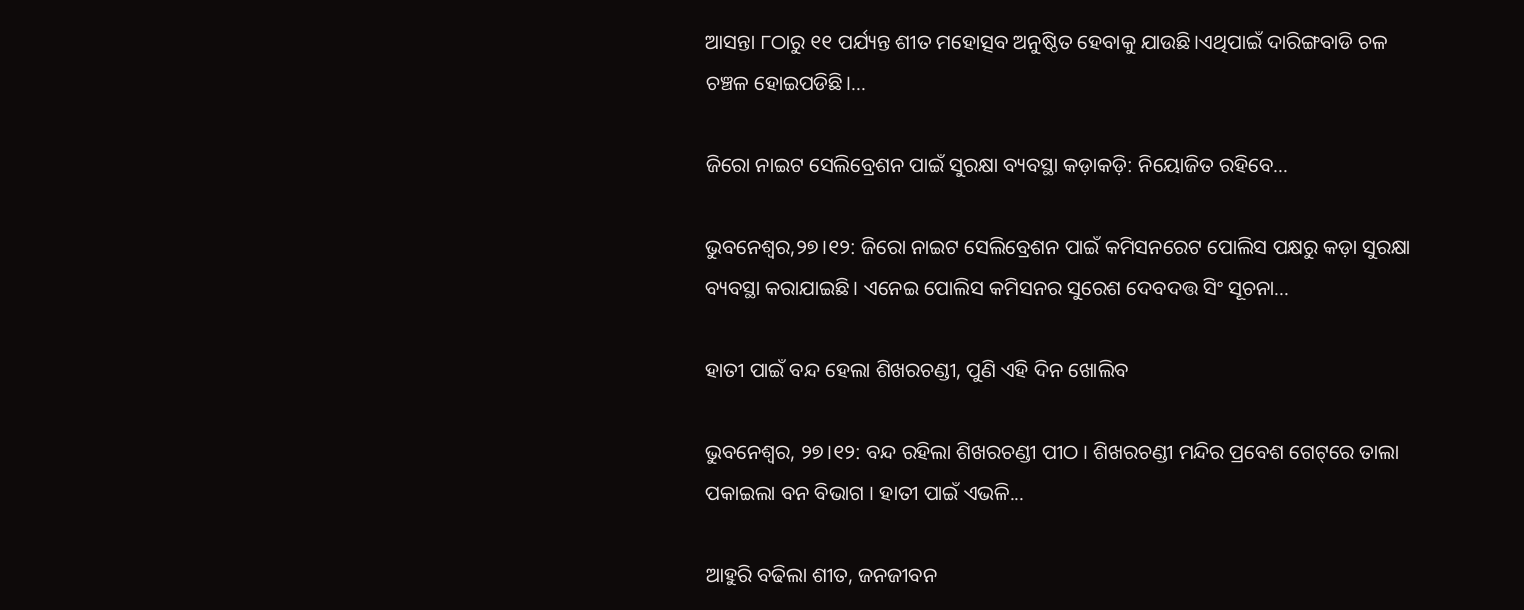ଆସନ୍ତା ୮ଠାରୁ ୧୧ ପର୍ଯ୍ୟନ୍ତ ଶୀତ ମହୋତ୍ସବ ଅନୁଷ୍ଠିତ ହେବାକୁ ଯାଉଛି।ଏଥିପାଇଁ ଦାରିଙ୍ଗବାଡି ଚଳ ଚଞ୍ଚଳ ହୋଇପଡିଛି।...

ଜିରୋ ନାଇଟ ସେଲିବ୍ରେଶନ ପାଇଁ ସୁରକ୍ଷା ବ୍ୟବସ୍ଥା କଡ଼ାକଡ଼ି: ନିୟୋଜିତ ରହିବେ…

ଭୁବନେଶ୍ୱର,୨୭।୧୨: ଜିରୋ ନାଇଟ ସେଲିବ୍ରେଶନ ପାଇଁ କମିସନରେଟ ପୋଲିସ ପକ୍ଷରୁ କଡ଼ା ସୁରକ୍ଷା ବ୍ୟବସ୍ଥା କରାଯାଇଛି। ଏନେଇ ପୋଲିସ କମିସନର ସୁରେଶ ଦେବଦତ୍ତ ସିଂ ସୂଚନା...

ହାତୀ ପାଇଁ ବନ୍ଦ ହେଲା ଶିଖରଚଣ୍ଡୀ, ପୁଣି ଏହି ଦିନ ଖୋଲିବ

ଭୁବନେଶ୍ବର, ୨୭।୧୨: ବନ୍ଦ ରହିଲା ଶିଖରଚଣ୍ଡୀ ପୀଠ । ଶିଖରଚଣ୍ଡୀ ମନ୍ଦିର ପ୍ରବେଶ ଗେଟ୍‌ରେ ତାଲା ପକାଇଲା ବନ ବିଭାଗ । ହାତୀ ପାଇଁ ଏଭଳି...

ଆହୁରି ବଢିଲା ଶୀତ, ଜନଜୀବନ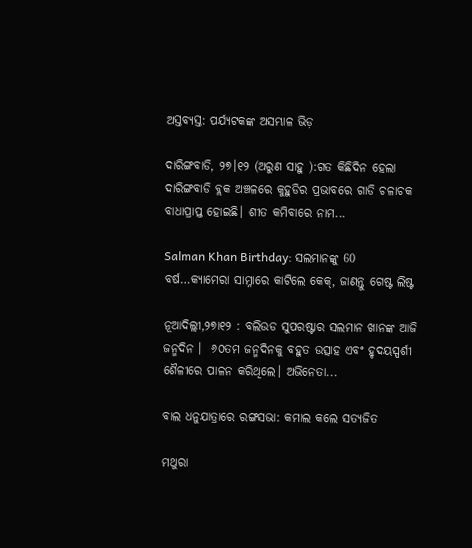ଅସ୍ତବ୍ୟସ୍ତ: ପର୍ଯ୍ୟଟକଙ୍କ ଅସମ୍ଭାଳ ଭିଡ଼

ଦାରିଙ୍ଗବାଡି, ୨୭।୧୨ (ଅରୁଣ ସାହୁ ):ଗତ କିଛିଦିନ ହେଲା ଦାରିଙ୍ଗବାଡି ବ୍ଲକ ଅଞ୍ଚଳରେ କୁହୁଡିର ପ୍ରଭାବରେ ଗାଡି ଚଳାଚକ ବାଧାପ୍ରାପ୍ତ ହୋଇଛି। ଶୀତ କମିବାରେ ନାମ...

Salman Khan Birthday: ସଲମାନଙ୍କୁ 60 ବର୍ଷ…କ୍ୟାମେରା ସାମ୍ନାରେ କାଟିଲେ କେକ୍, ଜାଣନ୍ତୁ ଗେଷ୍ଟ ଲିଷ୍ଟ

ନୂଆଦିଲ୍ଲୀ,୨୭ା୧୨ : ବଲିଉଡ ସୁପରଷ୍ଟାର ସଲମାନ ଖାନଙ୍କ ଆଜି ଜନ୍ମଦିନ ।  ୬୦ତମ ଜନ୍ମଦିନକୁ ବହୁତ ଉତ୍ସାହ ଏବଂ ହୃଦୟସ୍ପର୍ଶୀ ଶୈଳୀରେ ପାଳନ କରିଥିଲେ। ଅଭିନେତା...

ବାଲ ଧନୁଯାତ୍ରାରେ ରଙ୍ଗସଭା: କମାଲ କଲେ ସତ୍ୟଜିତ

ମଥୁରା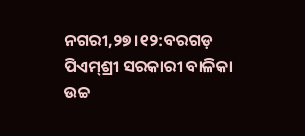ନଗରୀ,୨୭।୧୨:ବରଗଡ଼ ପିଏମ୍‌ଶ୍ରୀ ସରକାରୀ ବାଳିକା ଉଚ୍ଚ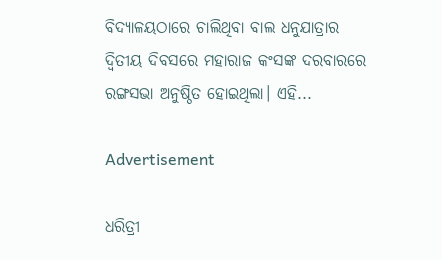ବିଦ୍ୟାଳୟଠାରେ ଚାଲିଥିବା ବାଲ ଧନୁଯାତ୍ରାର ଦ୍ବିତୀୟ ଦିବସରେ ମହାରାଜ କଂସଙ୍କ ଦରବାରରେ ରଙ୍ଗସଭା ଅନୁଷ୍ଠିତ ହୋଇଥିଲା। ଏହି...

Advertisement

ଧରିତ୍ରୀ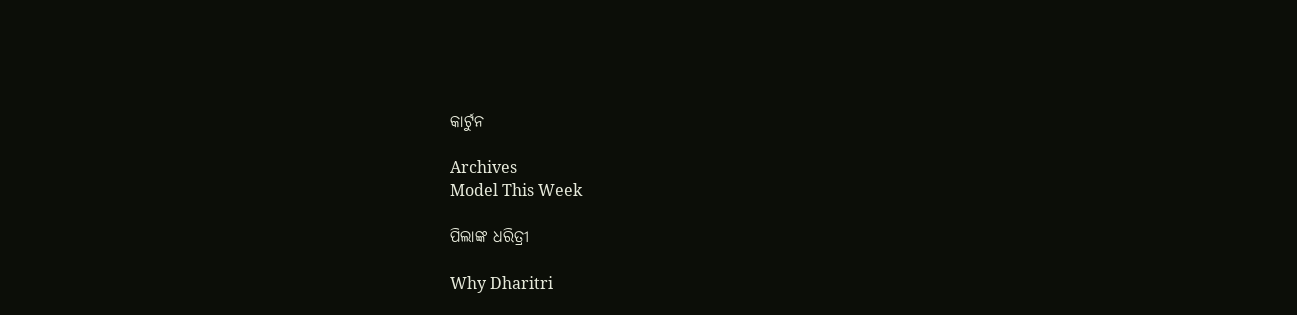କାର୍ଟୁନ

Archives
Model This Week

ପିଲାଙ୍କ ଧରିତ୍ରୀ

Why Dharitri